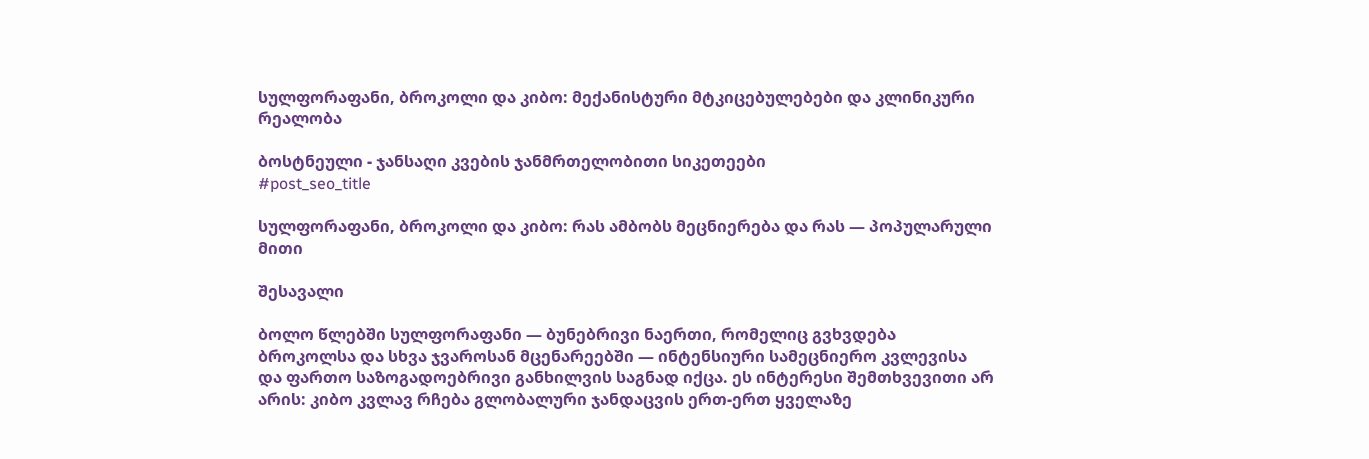სულფორაფანი, ბროკოლი და კიბო: მექანისტური მტკიცებულებები და კლინიკური რეალობა

ბოსტნეული - ჯანსაღი კვების ჯანმრთელობითი სიკეთეები
#post_seo_title

სულფორაფანი, ბროკოლი და კიბო: რას ამბობს მეცნიერება და რას — პოპულარული მითი

შესავალი

ბოლო წლებში სულფორაფანი — ბუნებრივი ნაერთი, რომელიც გვხვდება ბროკოლსა და სხვა ჯვაროსან მცენარეებში — ინტენსიური სამეცნიერო კვლევისა და ფართო საზოგადოებრივი განხილვის საგნად იქცა. ეს ინტერესი შემთხვევითი არ არის: კიბო კვლავ რჩება გლობალური ჯანდაცვის ერთ-ერთ ყველაზე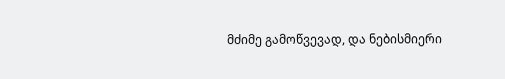მძიმე გამოწვევად, და ნებისმიერი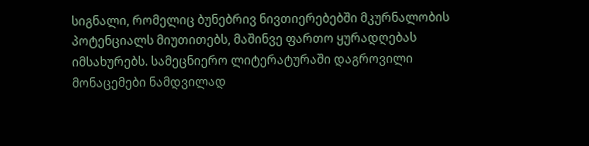სიგნალი, რომელიც ბუნებრივ ნივთიერებებში მკურნალობის პოტენციალს მიუთითებს, მაშინვე ფართო ყურადღებას იმსახურებს. სამეცნიერო ლიტერატურაში დაგროვილი მონაცემები ნამდვილად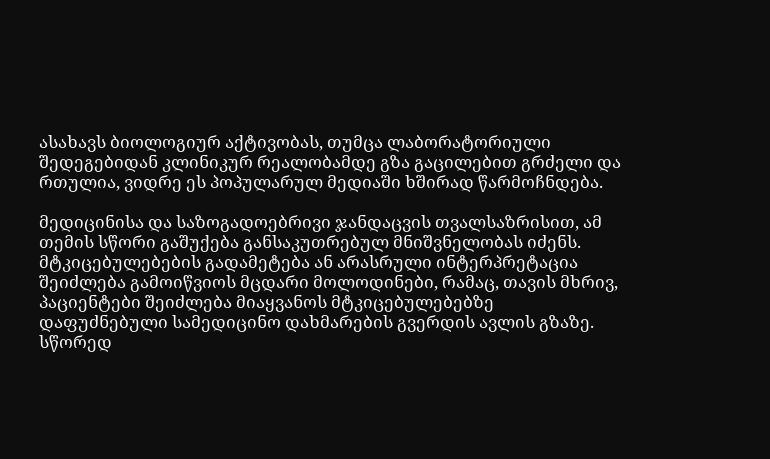ასახავს ბიოლოგიურ აქტივობას, თუმცა ლაბორატორიული შედეგებიდან კლინიკურ რეალობამდე გზა გაცილებით გრძელი და რთულია, ვიდრე ეს პოპულარულ მედიაში ხშირად წარმოჩნდება.

მედიცინისა და საზოგადოებრივი ჯანდაცვის თვალსაზრისით, ამ თემის სწორი გაშუქება განსაკუთრებულ მნიშვნელობას იძენს. მტკიცებულებების გადამეტება ან არასრული ინტერპრეტაცია შეიძლება გამოიწვიოს მცდარი მოლოდინები, რამაც, თავის მხრივ, პაციენტები შეიძლება მიაყვანოს მტკიცებულებებზე დაფუძნებული სამედიცინო დახმარების გვერდის ავლის გზაზე. სწორედ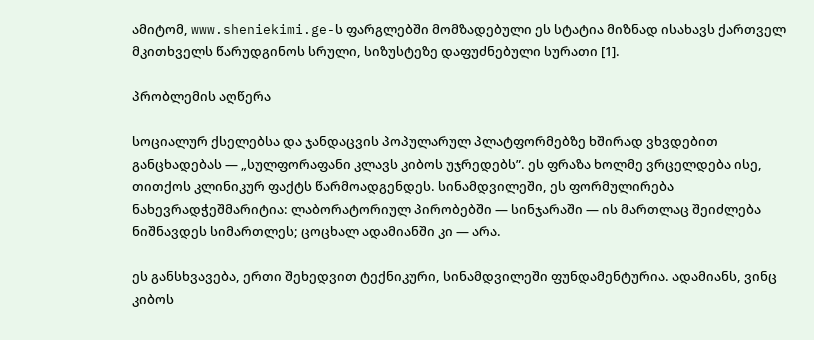ამიტომ, www.sheniekimi.ge-ს ფარგლებში მომზადებული ეს სტატია მიზნად ისახავს ქართველ მკითხველს წარუდგინოს სრული, სიზუსტეზე დაფუძნებული სურათი [1].

პრობლემის აღწერა

სოციალურ ქსელებსა და ჯანდაცვის პოპულარულ პლატფორმებზე ხშირად ვხვდებით განცხადებას — „სულფორაფანი კლავს კიბოს უჯრედებს”. ეს ფრაზა ხოლმე ვრცელდება ისე, თითქოს კლინიკურ ფაქტს წარმოადგენდეს. სინამდვილეში, ეს ფორმულირება ნახევრადჭეშმარიტია: ლაბორატორიულ პირობებში — სინჯარაში — ის მართლაც შეიძლება ნიშნავდეს სიმართლეს; ცოცხალ ადამიანში კი — არა.

ეს განსხვავება, ერთი შეხედვით ტექნიკური, სინამდვილეში ფუნდამენტურია. ადამიანს, ვინც კიბოს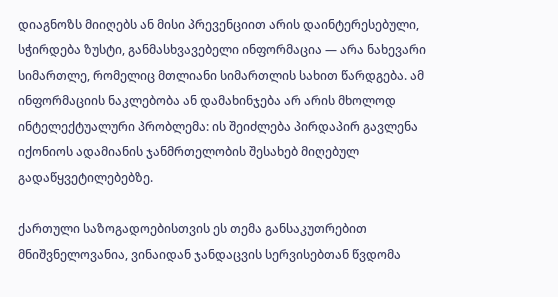დიაგნოზს მიიღებს ან მისი პრევენციით არის დაინტერესებული, სჭირდება ზუსტი, განმასხვავებელი ინფორმაცია — არა ნახევარი სიმართლე, რომელიც მთლიანი სიმართლის სახით წარდგება. ამ ინფორმაციის ნაკლებობა ან დამახინჯება არ არის მხოლოდ ინტელექტუალური პრობლემა: ის შეიძლება პირდაპირ გავლენა იქონიოს ადამიანის ჯანმრთელობის შესახებ მიღებულ გადაწყვეტილებებზე.

ქართული საზოგადოებისთვის ეს თემა განსაკუთრებით მნიშვნელოვანია, ვინაიდან ჯანდაცვის სერვისებთან წვდომა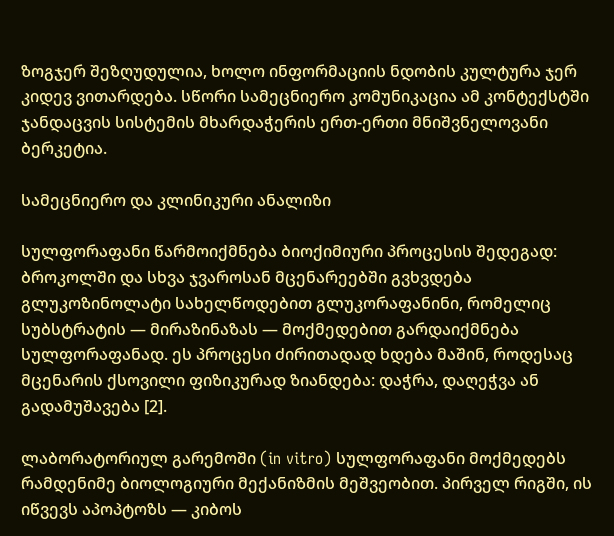ზოგჯერ შეზღუდულია, ხოლო ინფორმაციის ნდობის კულტურა ჯერ კიდევ ვითარდება. სწორი სამეცნიერო კომუნიკაცია ამ კონტექსტში ჯანდაცვის სისტემის მხარდაჭერის ერთ-ერთი მნიშვნელოვანი ბერკეტია.

სამეცნიერო და კლინიკური ანალიზი

სულფორაფანი წარმოიქმნება ბიოქიმიური პროცესის შედეგად: ბროკოლში და სხვა ჯვაროსან მცენარეებში გვხვდება გლუკოზინოლატი სახელწოდებით გლუკორაფანინი, რომელიც სუბსტრატის — მირაზინაზას — მოქმედებით გარდაიქმნება სულფორაფანად. ეს პროცესი ძირითადად ხდება მაშინ, როდესაც მცენარის ქსოვილი ფიზიკურად ზიანდება: დაჭრა, დაღეჭვა ან გადამუშავება [2].

ლაბორატორიულ გარემოში (in vitro) სულფორაფანი მოქმედებს რამდენიმე ბიოლოგიური მექანიზმის მეშვეობით. პირველ რიგში, ის იწვევს აპოპტოზს — კიბოს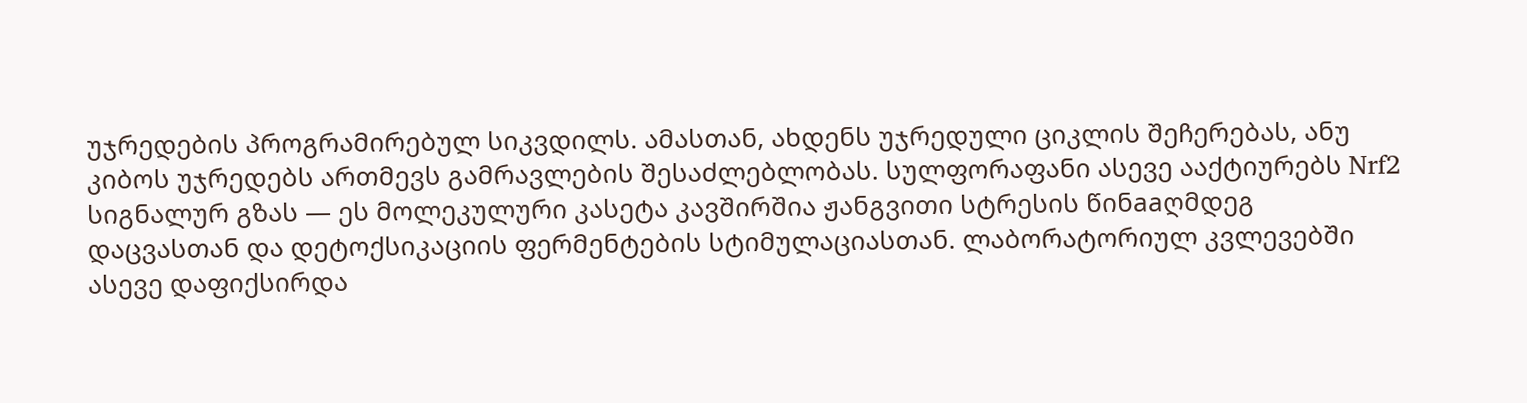უჯრედების პროგრამირებულ სიკვდილს. ამასთან, ახდენს უჯრედული ციკლის შეჩერებას, ანუ კიბოს უჯრედებს ართმევს გამრავლების შესაძლებლობას. სულფორაფანი ასევე ააქტიურებს Nrf2 სიგნალურ გზას — ეს მოლეკულური კასეტა კავშირშია ჟანგვითი სტრესის წინaaღმდეგ დაცვასთან და დეტოქსიკაციის ფერმენტების სტიმულაციასთან. ლაბორატორიულ კვლევებში ასევე დაფიქსირდა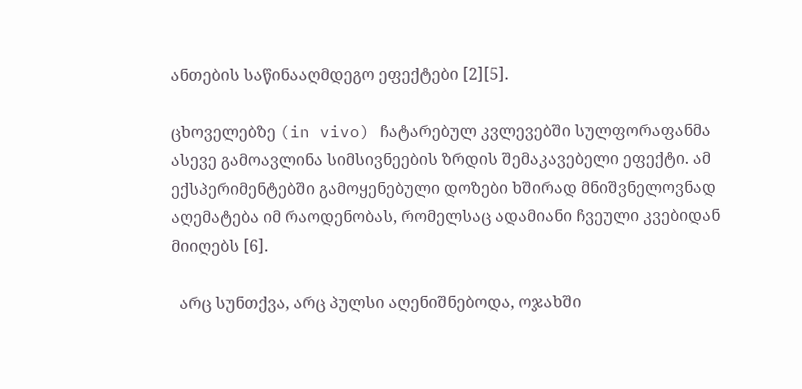ანთების საწინააღმდეგო ეფექტები [2][5].

ცხოველებზე (in vivo) ჩატარებულ კვლევებში სულფორაფანმა ასევე გამოავლინა სიმსივნეების ზრდის შემაკავებელი ეფექტი. ამ ექსპერიმენტებში გამოყენებული დოზები ხშირად მნიშვნელოვნად აღემატება იმ რაოდენობას, რომელსაც ადამიანი ჩვეული კვებიდან მიიღებს [6].

  არც სუნთქვა, არც პულსი აღენიშნებოდა, ოჯახში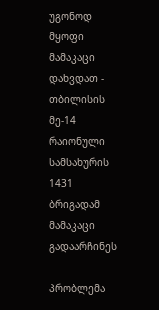უგონოდ მყოფი მამაკაცი დახვდათ - თბილისის მე-14 რაიონული სამსახურის 1431 ბრიგადამ მამაკაცი გადაარჩინეს

პრობლემა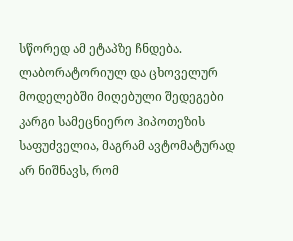სწორედ ამ ეტაპზე ჩნდება. ლაბორატორიულ და ცხოველურ მოდელებში მიღებული შედეგები კარგი სამეცნიერო ჰიპოთეზის საფუძველია, მაგრამ ავტომატურად არ ნიშნავს, რომ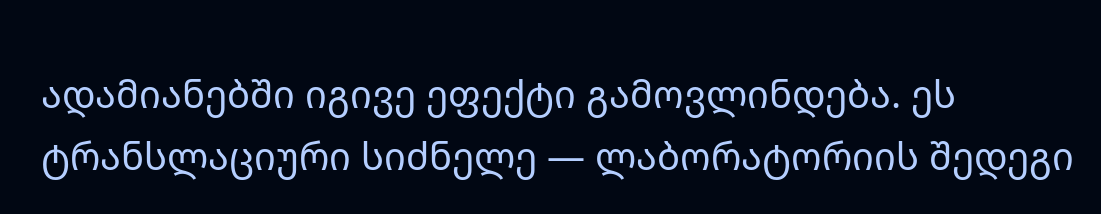ადამიანებში იგივე ეფექტი გამოვლინდება. ეს ტრანსლაციური სიძნელე — ლაბორატორიის შედეგი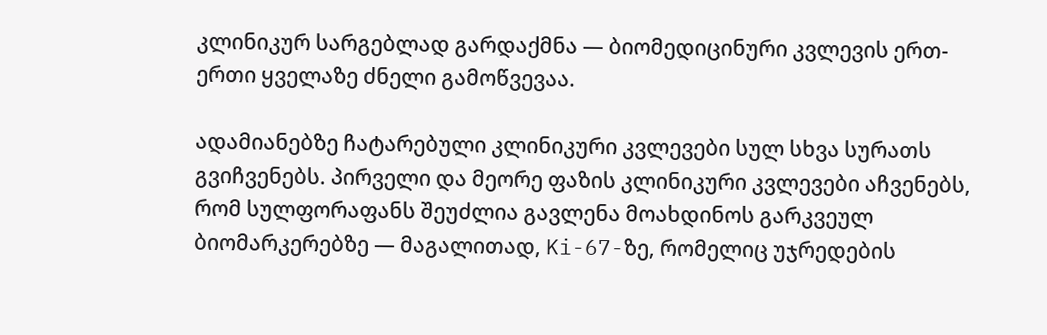კლინიკურ სარგებლად გარდაქმნა — ბიომედიცინური კვლევის ერთ-ერთი ყველაზე ძნელი გამოწვევაა.

ადამიანებზე ჩატარებული კლინიკური კვლევები სულ სხვა სურათს გვიჩვენებს. პირველი და მეორე ფაზის კლინიკური კვლევები აჩვენებს, რომ სულფორაფანს შეუძლია გავლენა მოახდინოს გარკვეულ ბიომარკერებზე — მაგალითად, Ki-67-ზე, რომელიც უჯრედების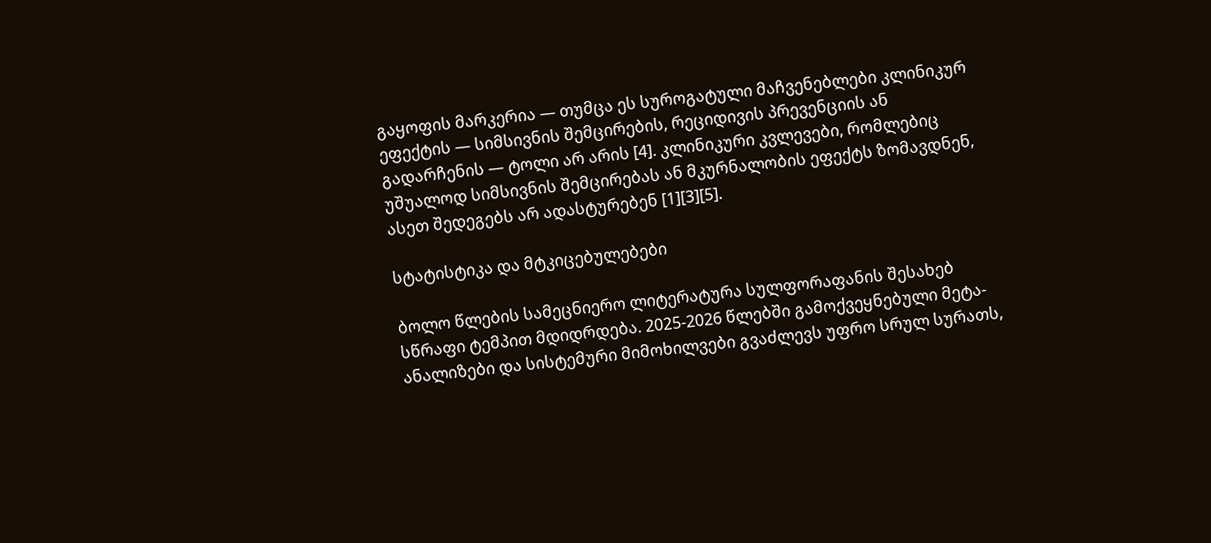გაყოფის მარკერია — თუმცა ეს სუროგატული მაჩვენებლები კლინიკურ ეფექტის — სიმსივნის შემცირების, რეციდივის პრევენციის ან გადარჩენის — ტოლი არ არის [4]. კლინიკური კვლევები, რომლებიც უშუალოდ სიმსივნის შემცირებას ან მკურნალობის ეფექტს ზომავდნენ, ასეთ შედეგებს არ ადასტურებენ [1][3][5].

სტატისტიკა და მტკიცებულებები

ბოლო წლების სამეცნიერო ლიტერატურა სულფორაფანის შესახებ სწრაფი ტემპით მდიდრდება. 2025-2026 წლებში გამოქვეყნებული მეტა-ანალიზები და სისტემური მიმოხილვები გვაძლევს უფრო სრულ სურათს,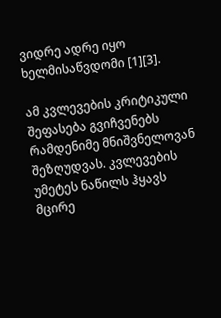ვიდრე ადრე იყო ხელმისაწვდომი [1][3].

ამ კვლევების კრიტიკული შეფასება გვიჩვენებს რამდენიმე მნიშვნელოვან შეზღუდვას. კვლევების უმეტეს ნაწილს ჰყავს მცირე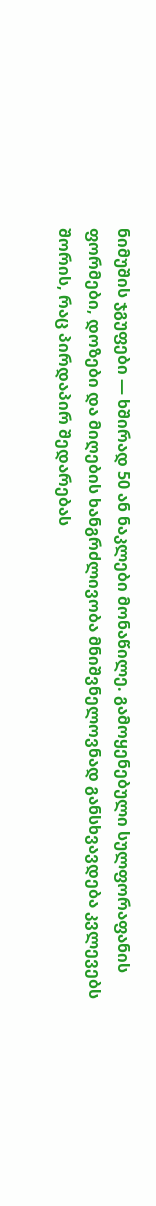ნიმუშის ჯგუფები — ხშირად 50 ან ნაკლები მონაწილე. გამოყენებული სულფორაფანის ფორმები, დოზები და მიღების ხანგრძლივობა მნიშვნელოვნად განსხვავდება კვლევებს შორის, რაც პირდაპირ შედარებას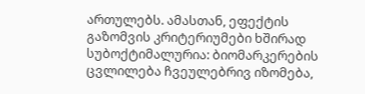ართულებს. ამასთან, ეფექტის გაზომვის კრიტერიუმები ხშირად სუბოქტიმალურია: ბიომარკერების ცვლილება ჩვეულებრივ იზომება,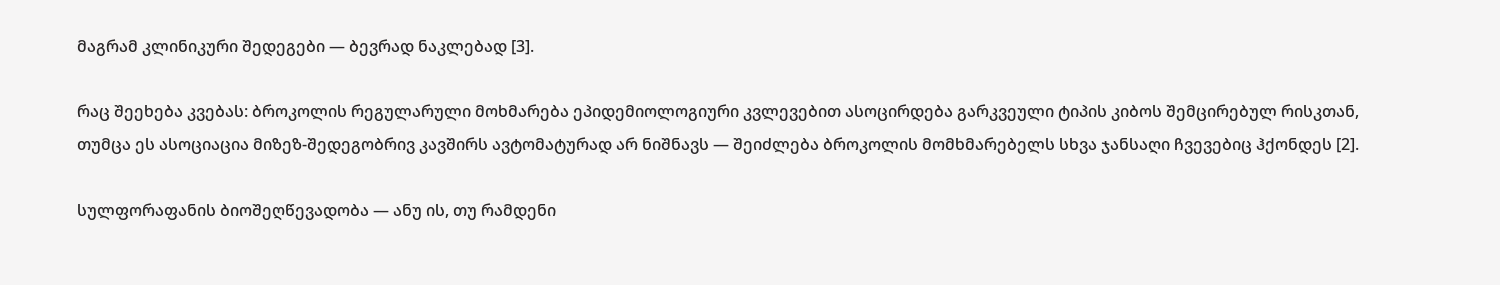მაგრამ კლინიკური შედეგები — ბევრად ნაკლებად [3].

რაც შეეხება კვებას: ბროკოლის რეგულარული მოხმარება ეპიდემიოლოგიური კვლევებით ასოცირდება გარკვეული ტიპის კიბოს შემცირებულ რისკთან, თუმცა ეს ასოციაცია მიზეზ-შედეგობრივ კავშირს ავტომატურად არ ნიშნავს — შეიძლება ბროკოლის მომხმარებელს სხვა ჯანსაღი ჩვევებიც ჰქონდეს [2].

სულფორაფანის ბიოშეღწევადობა — ანუ ის, თუ რამდენი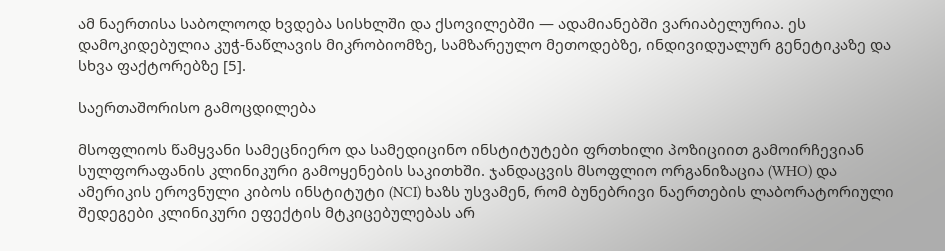ამ ნაერთისა საბოლოოდ ხვდება სისხლში და ქსოვილებში — ადამიანებში ვარიაბელურია. ეს დამოკიდებულია კუჭ-ნაწლავის მიკრობიომზე, სამზარეულო მეთოდებზე, ინდივიდუალურ გენეტიკაზე და სხვა ფაქტორებზე [5].

საერთაშორისო გამოცდილება

მსოფლიოს წამყვანი სამეცნიერო და სამედიცინო ინსტიტუტები ფრთხილი პოზიციით გამოირჩევიან სულფორაფანის კლინიკური გამოყენების საკითხში. ჯანდაცვის მსოფლიო ორგანიზაცია (WHO) და ამერიკის ეროვნული კიბოს ინსტიტუტი (NCI) ხაზს უსვამენ, რომ ბუნებრივი ნაერთების ლაბორატორიული შედეგები კლინიკური ეფექტის მტკიცებულებას არ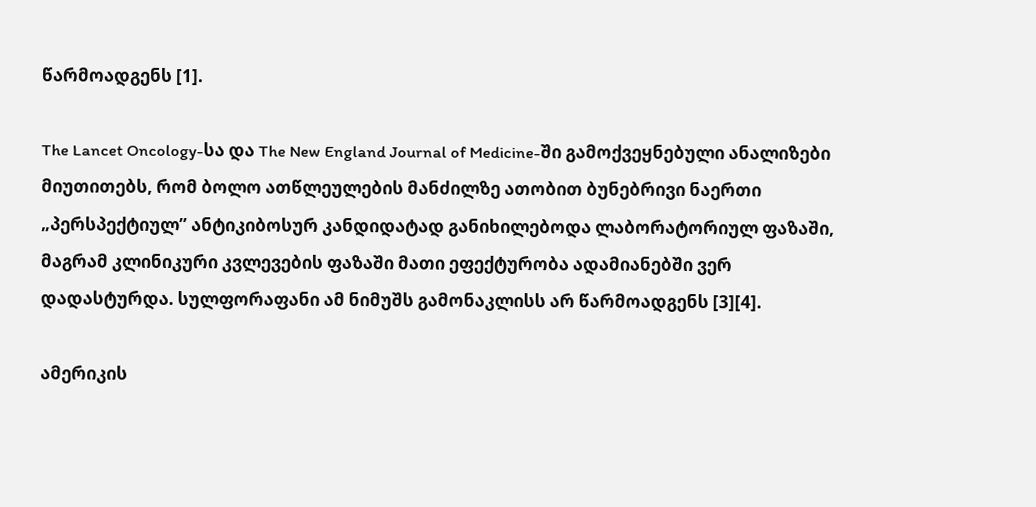წარმოადგენს [1].

The Lancet Oncology-სა და The New England Journal of Medicine-ში გამოქვეყნებული ანალიზები მიუთითებს, რომ ბოლო ათწლეულების მანძილზე ათობით ბუნებრივი ნაერთი „პერსპექტიულ” ანტიკიბოსურ კანდიდატად განიხილებოდა ლაბორატორიულ ფაზაში, მაგრამ კლინიკური კვლევების ფაზაში მათი ეფექტურობა ადამიანებში ვერ დადასტურდა. სულფორაფანი ამ ნიმუშს გამონაკლისს არ წარმოადგენს [3][4].

ამერიკის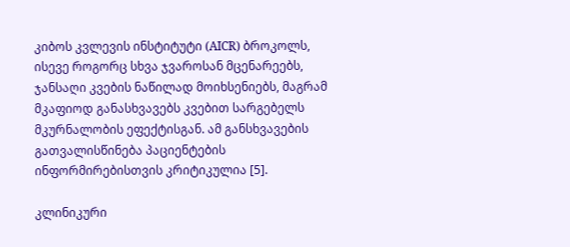კიბოს კვლევის ინსტიტუტი (AICR) ბროკოლს, ისევე როგორც სხვა ჯვაროსან მცენარეებს, ჯანსაღი კვების ნაწილად მოიხსენიებს, მაგრამ მკაფიოდ განასხვავებს კვებით სარგებელს მკურნალობის ეფექტისგან. ამ განსხვავების გათვალისწინება პაციენტების ინფორმირებისთვის კრიტიკულია [5].

კლინიკური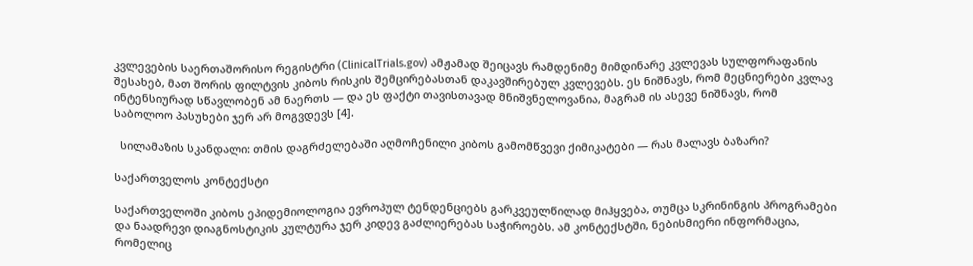კვლევების საერთაშორისო რეგისტრი (ClinicalTrials.gov) ამჟამად შეიცავს რამდენიმე მიმდინარე კვლევას სულფორაფანის შესახებ, მათ შორის ფილტვის კიბოს რისკის შემცირებასთან დაკავშირებულ კვლევებს. ეს ნიშნავს, რომ მეცნიერები კვლავ ინტენსიურად სწავლობენ ამ ნაერთს — და ეს ფაქტი თავისთავად მნიშვნელოვანია, მაგრამ ის ასევე ნიშნავს, რომ საბოლოო პასუხები ჯერ არ მოგვდევს [4].

  სილამაზის სკანდალი: თმის დაგრძელებაში აღმოჩენილი კიბოს გამომწვევი ქიმიკატები — რას მალავს ბაზარი?

საქართველოს კონტექსტი

საქართველოში კიბოს ეპიდემიოლოგია ევროპულ ტენდენციებს გარკვეულწილად მიჰყვება, თუმცა სკრინინგის პროგრამები და ნაადრევი დიაგნოსტიკის კულტურა ჯერ კიდევ გაძლიერებას საჭიროებს. ამ კონტექსტში, ნებისმიერი ინფორმაცია, რომელიც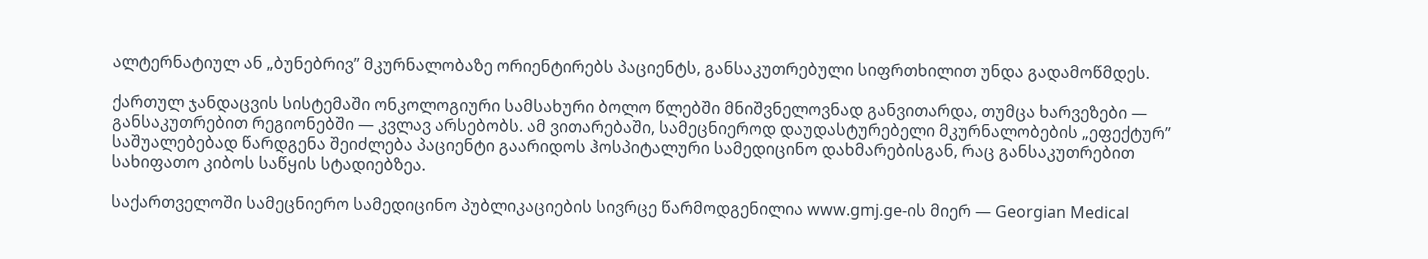ალტერნატიულ ან „ბუნებრივ” მკურნალობაზე ორიენტირებს პაციენტს, განსაკუთრებული სიფრთხილით უნდა გადამოწმდეს.

ქართულ ჯანდაცვის სისტემაში ონკოლოგიური სამსახური ბოლო წლებში მნიშვნელოვნად განვითარდა, თუმცა ხარვეზები — განსაკუთრებით რეგიონებში — კვლავ არსებობს. ამ ვითარებაში, სამეცნიეროდ დაუდასტურებელი მკურნალობების „ეფექტურ” საშუალებებად წარდგენა შეიძლება პაციენტი გაარიდოს ჰოსპიტალური სამედიცინო დახმარებისგან, რაც განსაკუთრებით სახიფათო კიბოს საწყის სტადიებზეა.

საქართველოში სამეცნიერო სამედიცინო პუბლიკაციების სივრცე წარმოდგენილია www.gmj.ge-ის მიერ — Georgian Medical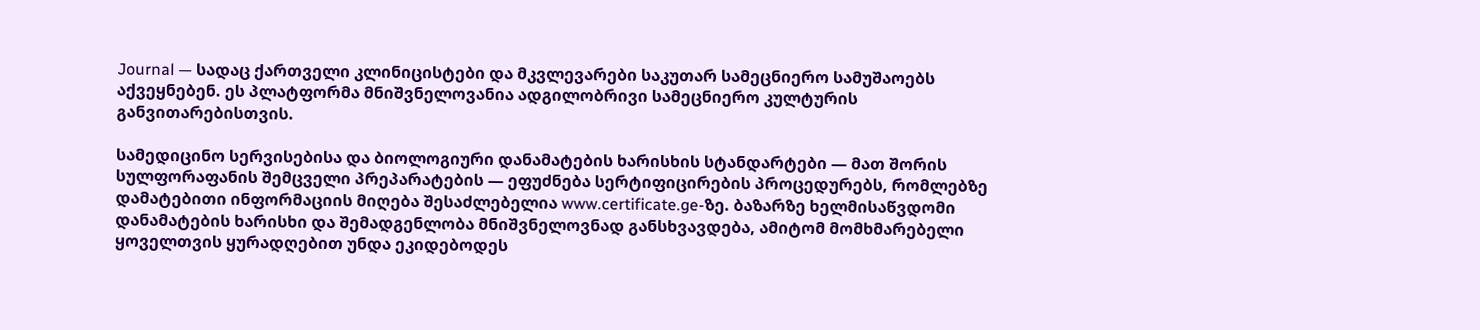Journal — სადაც ქართველი კლინიცისტები და მკვლევარები საკუთარ სამეცნიერო სამუშაოებს აქვეყნებენ. ეს პლატფორმა მნიშვნელოვანია ადგილობრივი სამეცნიერო კულტურის განვითარებისთვის.

სამედიცინო სერვისებისა და ბიოლოგიური დანამატების ხარისხის სტანდარტები — მათ შორის სულფორაფანის შემცველი პრეპარატების — ეფუძნება სერტიფიცირების პროცედურებს, რომლებზე დამატებითი ინფორმაციის მიღება შესაძლებელია www.certificate.ge-ზე. ბაზარზე ხელმისაწვდომი დანამატების ხარისხი და შემადგენლობა მნიშვნელოვნად განსხვავდება, ამიტომ მომხმარებელი ყოველთვის ყურადღებით უნდა ეკიდებოდეს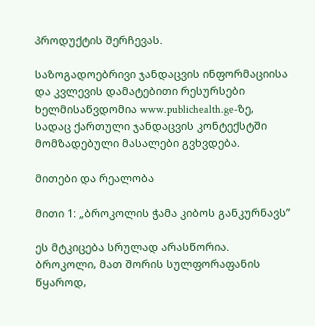პროდუქტის შერჩევას.

საზოგადოებრივი ჯანდაცვის ინფორმაციისა და კვლევის დამატებითი რესურსები ხელმისაწვდომია www.publichealth.ge-ზე, სადაც ქართული ჯანდაცვის კონტექსტში მომზადებული მასალები გვხვდება.

მითები და რეალობა

მითი 1: „ბროკოლის ჭამა კიბოს განკურნავს”

ეს მტკიცება სრულად არასწორია. ბროკოლი, მათ შორის სულფორაფანის წყაროდ,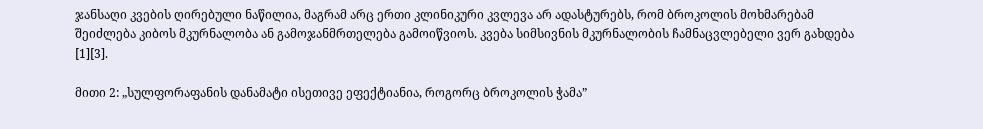ჯანსაღი კვების ღირებული ნაწილია, მაგრამ არც ერთი კლინიკური კვლევა არ ადასტურებს, რომ ბროკოლის მოხმარებამ შეიძლება კიბოს მკურნალობა ან გამოჯანმრთელება გამოიწვიოს. კვება სიმსივნის მკურნალობის ჩამნაცვლებელი ვერ გახდება [1][3].

მითი 2: „სულფორაფანის დანამატი ისეთივე ეფექტიანია, როგორც ბროკოლის ჭამა”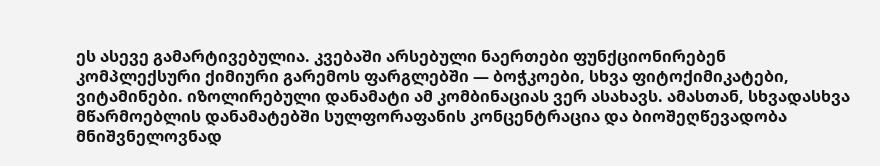ეს ასევე გამარტივებულია. კვებაში არსებული ნაერთები ფუნქციონირებენ კომპლექსური ქიმიური გარემოს ფარგლებში — ბოჭკოები, სხვა ფიტოქიმიკატები, ვიტამინები. იზოლირებული დანამატი ამ კომბინაციას ვერ ასახავს. ამასთან, სხვადასხვა მწარმოებლის დანამატებში სულფორაფანის კონცენტრაცია და ბიოშეღწევადობა მნიშვნელოვნად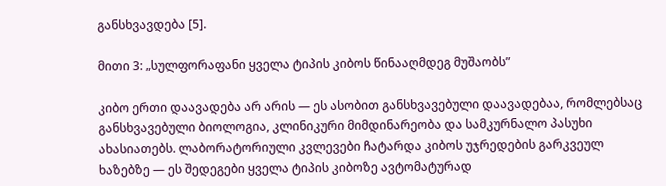განსხვავდება [5].

მითი 3: „სულფორაფანი ყველა ტიპის კიბოს წინააღმდეგ მუშაობს”

კიბო ერთი დაავადება არ არის — ეს ასობით განსხვავებული დაავადებაა, რომლებსაც განსხვავებული ბიოლოგია, კლინიკური მიმდინარეობა და სამკურნალო პასუხი ახასიათებს. ლაბორატორიული კვლევები ჩატარდა კიბოს უჯრედების გარკვეულ ხაზებზე — ეს შედეგები ყველა ტიპის კიბოზე ავტომატურად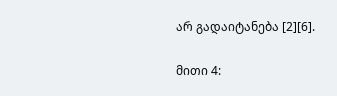არ გადაიტანება [2][6].

მითი 4: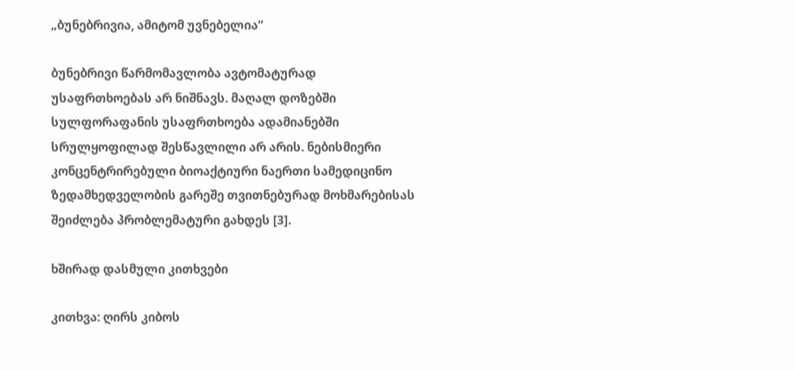„ბუნებრივია, ამიტომ უვნებელია”

ბუნებრივი წარმომავლობა ავტომატურად უსაფრთხოებას არ ნიშნავს. მაღალ დოზებში სულფორაფანის უსაფრთხოება ადამიანებში სრულყოფილად შესწავლილი არ არის. ნებისმიერი კონცენტრირებული ბიოაქტიური ნაერთი სამედიცინო ზედამხედველობის გარეშე თვითნებურად მოხმარებისას შეიძლება პრობლემატური გახდეს [3].

ხშირად დასმული კითხვები

კითხვა: ღირს კიბოს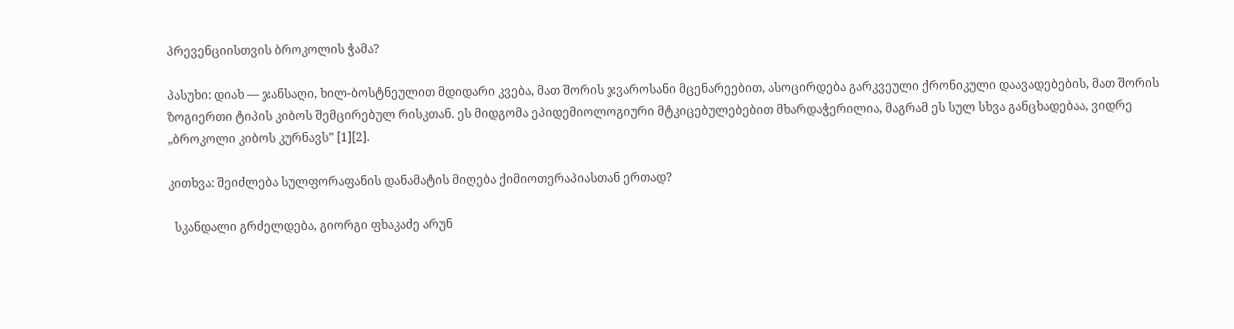პრევენციისთვის ბროკოლის ჭამა?

პასუხი: დიახ — ჯანსაღი, ხილ-ბოსტნეულით მდიდარი კვება, მათ შორის ჯვაროსანი მცენარეებით, ასოცირდება გარკვეული ქრონიკული დაავადებების, მათ შორის ზოგიერთი ტიპის კიბოს შემცირებულ რისკთან. ეს მიდგომა ეპიდემიოლოგიური მტკიცებულებებით მხარდაჭერილია, მაგრამ ეს სულ სხვა განცხადებაა, ვიდრე „ბროკოლი კიბოს კურნავს” [1][2].

კითხვა: შეიძლება სულფორაფანის დანამატის მიღება ქიმიოთერაპიასთან ერთად?

  სკანდალი გრძელდება, გიორგი ფხაკაძე არუნ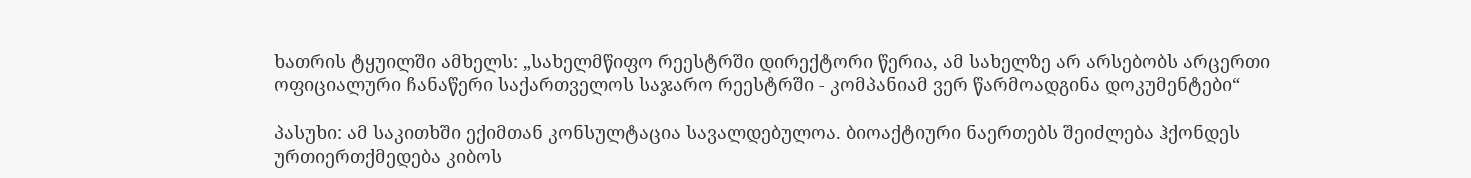ხათრის ტყუილში ამხელს: „სახელმწიფო რეესტრში დირექტორი წერია, ამ სახელზე არ არსებობს არცერთი ოფიციალური ჩანაწერი საქართველოს საჯარო რეესტრში - კომპანიამ ვერ წარმოადგინა დოკუმენტები“

პასუხი: ამ საკითხში ექიმთან კონსულტაცია სავალდებულოა. ბიოაქტიური ნაერთებს შეიძლება ჰქონდეს ურთიერთქმედება კიბოს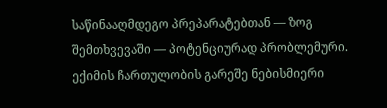საწინააღმდეგო პრეპარატებთან — ზოგ შემთხვევაში — პოტენციურად პრობლემური. ექიმის ჩართულობის გარეშე ნებისმიერი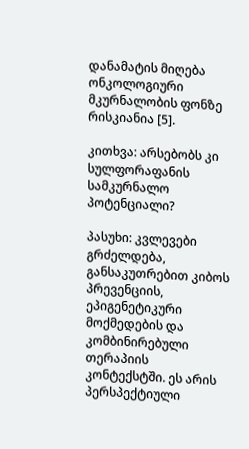დანამატის მიღება ონკოლოგიური მკურნალობის ფონზე რისკიანია [5].

კითხვა: არსებობს კი სულფორაფანის სამკურნალო პოტენციალი?

პასუხი: კვლევები გრძელდება, განსაკუთრებით კიბოს პრევენციის, ეპიგენეტიკური მოქმედების და კომბინირებული თერაპიის კონტექსტში. ეს არის პერსპექტიული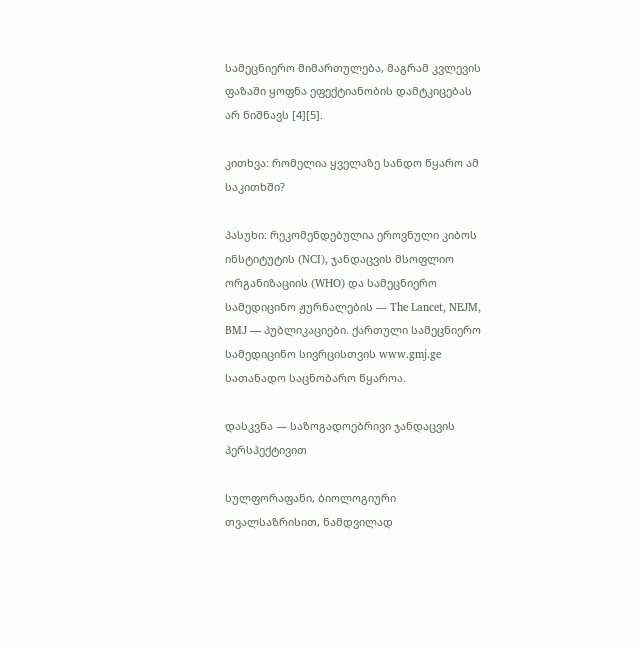სამეცნიერო მიმართულება, მაგრამ კვლევის ფაზაში ყოფნა ეფექტიანობის დამტკიცებას არ ნიშნავს [4][5].

კითხვა: რომელია ყველაზე სანდო წყარო ამ საკითხში?

პასუხი: რეკომენდებულია ეროვნული კიბოს ინსტიტუტის (NCI), ჯანდაცვის მსოფლიო ორგანიზაციის (WHO) და სამეცნიერო სამედიცინო ჟურნალების — The Lancet, NEJM, BMJ — პუბლიკაციები. ქართული სამეცნიერო სამედიცინო სივრცისთვის www.gmj.ge სათანადო საცნობარო წყაროა.

დასკვნა — საზოგადოებრივი ჯანდაცვის პერსპექტივით

სულფორაფანი, ბიოლოგიური თვალსაზრისით, ნამდვილად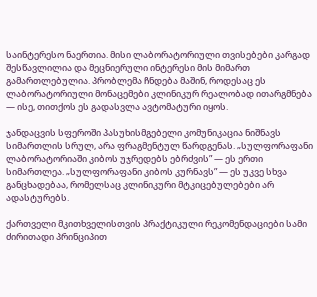საინტერესო ნაერთია. მისი ლაბორატორიული თვისებები კარგად შესწავლილია და მეცნიერული ინტერესი მის მიმართ გამართლებულია. პრობლემა ჩნდება მაშინ, როდესაც ეს ლაბორატორიული მონაცემები კლინიკურ რეალობად ითარგმნება — ისე, თითქოს ეს გადასვლა ავტომატური იყოს.

ჯანდაცვის სფეროში პასუხისმგებელი კომუნიკაცია ნიშნავს სიმართლის სრულ, არა ფრაგმენტულ წარდგენას. „სულფორაფანი ლაბორატორიაში კიბოს უჯრედებს ებრძვის” — ეს ერთი სიმართლეა. „სულფორაფანი კიბოს კურნავს” — ეს უკვე სხვა განცხადებაა, რომელსაც კლინიკური მტკიცებულებები არ ადასტურებს.

ქართველი მკითხველისთვის პრაქტიკული რეკომენდაციები სამი ძირითადი პრინციპით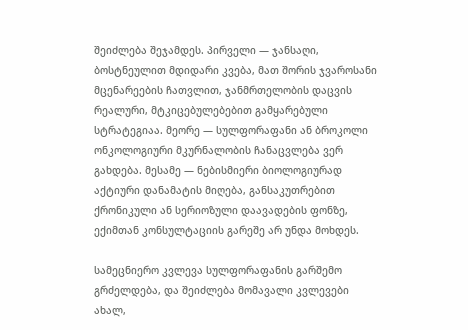შეიძლება შეჯამდეს. პირველი — ჯანსაღი, ბოსტნეულით მდიდარი კვება, მათ შორის ჯვაროსანი მცენარეების ჩათვლით, ჯანმრთელობის დაცვის რეალური, მტკიცებულებებით გამყარებული სტრატეგიაა. მეორე — სულფორაფანი ან ბროკოლი ონკოლოგიური მკურნალობის ჩანაცვლება ვერ გახდება. მესამე — ნებისმიერი ბიოლოგიურად აქტიური დანამატის მიღება, განსაკუთრებით ქრონიკული ან სერიოზული დაავადების ფონზე, ექიმთან კონსულტაციის გარეშე არ უნდა მოხდეს.

სამეცნიერო კვლევა სულფორაფანის გარშემო გრძელდება, და შეიძლება მომავალი კვლევები ახალ,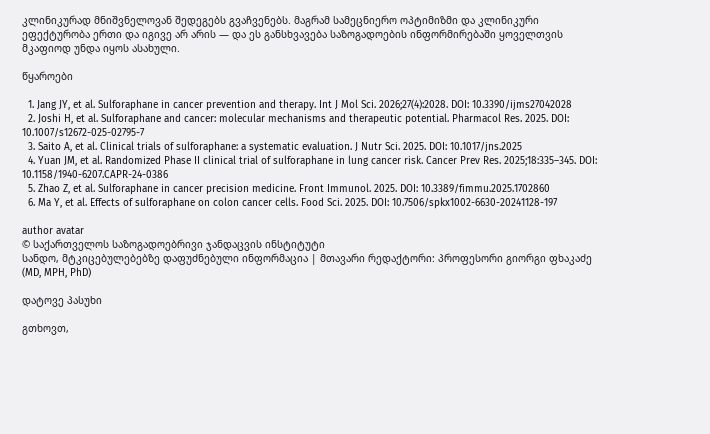კლინიკურად მნიშვნელოვან შედეგებს გვაჩვენებს. მაგრამ სამეცნიერო ოპტიმიზმი და კლინიკური ეფექტურობა ერთი და იგივე არ არის — და ეს განსხვავება საზოგადოების ინფორმირებაში ყოველთვის მკაფიოდ უნდა იყოს ასახული.

წყაროები

  1. Jang JY, et al. Sulforaphane in cancer prevention and therapy. Int J Mol Sci. 2026;27(4):2028. DOI: 10.3390/ijms27042028
  2. Joshi H, et al. Sulforaphane and cancer: molecular mechanisms and therapeutic potential. Pharmacol Res. 2025. DOI: 10.1007/s12672-025-02795-7
  3. Saito A, et al. Clinical trials of sulforaphane: a systematic evaluation. J Nutr Sci. 2025. DOI: 10.1017/jns.2025
  4. Yuan JM, et al. Randomized Phase II clinical trial of sulforaphane in lung cancer risk. Cancer Prev Res. 2025;18:335–345. DOI: 10.1158/1940-6207.CAPR-24-0386
  5. Zhao Z, et al. Sulforaphane in cancer precision medicine. Front Immunol. 2025. DOI: 10.3389/fimmu.2025.1702860
  6. Ma Y, et al. Effects of sulforaphane on colon cancer cells. Food Sci. 2025. DOI: 10.7506/spkx1002-6630-20241128-197

author avatar
© საქართველოს საზოგადოებრივი ჯანდაცვის ინსტიტუტი
სანდო, მტკიცებულებებზე დაფუძნებული ინფორმაცია | მთავარი რედაქტორი: პროფესორი გიორგი ფხაკაძე (MD, MPH, PhD)

დატოვე პასუხი

გთხოვთ,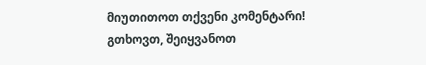მიუთითოთ თქვენი კომენტარი!
გთხოვთ, შეიყვანოთ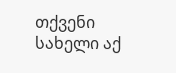თქვენი სახელი აქ